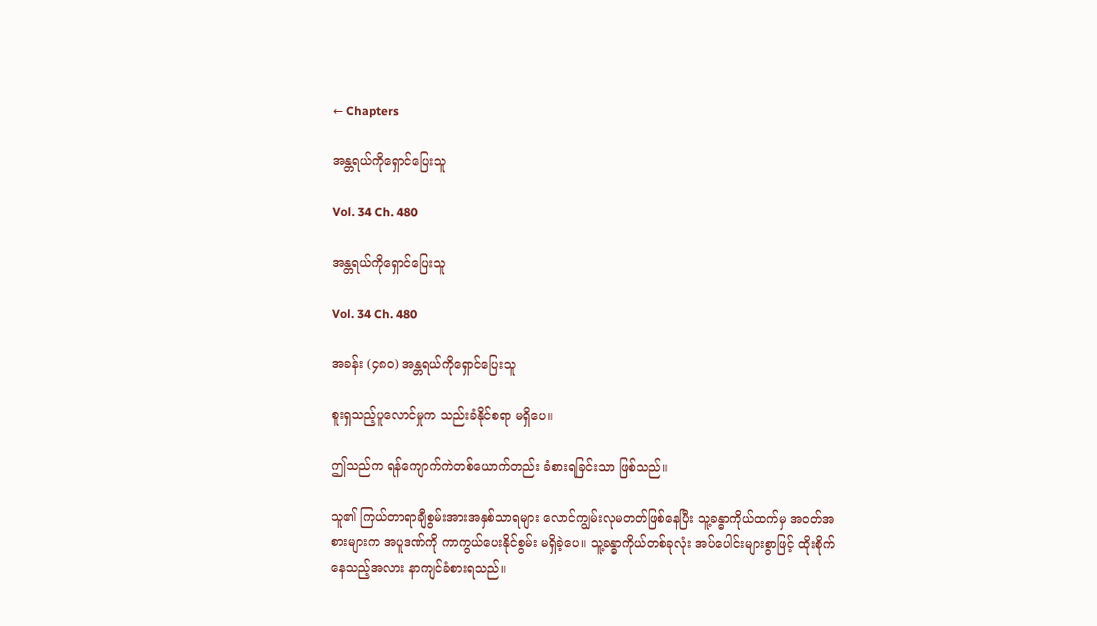← Chapters

အန္တရယ်ကိုရှောင်ပြေးသူ

Vol. 34 Ch. 480

အန္တရယ်ကိုရှောင်ပြေးသူ

Vol. 34 Ch. 480

အခန်း (၄၈၀) အန္တရယ်ကိုရှောင်ပြေးသူ

စူးရှသည့်ပူလောင်မှုက သည်းခံနိုင်စရာ မရှိပေ။

ဤသည်က ရန်ကျောက်ကဲတစ်ယောက်တည်း ခံစားရခြင်းသာ ဖြစ်သည်။

သူ၏ ကြယ်တာရာချီစွမ်းအားအနှစ်သာရများ လောင်ကျွမ်းလုမတတ်ဖြစ်နေပြီး သူ့ခန္ဓာကိုယ်ထက်မှ အဝတ်အစားများက အပူဒဏ်ကို ကာကွယ်ပေးနိုင်စွမ်း မရှိခဲ့ပေ။ သူ့ခန္ဓာကိုယ်တစ်ခုလုံး အပ်ပေါင်းများစွာဖြင့် ထိုးစိုက်နေသည့်အလား နာကျင်ခံစားရသည်။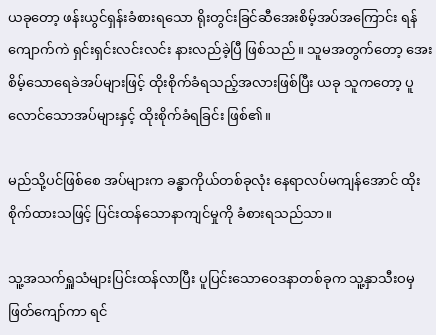ယခုတော့ ဖန်းယွင်ရှန်းခံစားရသော ရိုးတွင်းခြင်ဆီအေးစိမ့်အပ်အကြောင်း ရန်ကျောက်ကဲ ရှင်းရှင်းလင်းလင်း နားလည်ခဲ့ပြီ ဖြစ်သည်။ သူမအတွက်တော့ အေးစိမ့်သောရေခဲအပ်များဖြင့် ထိုးစိုက်ခံရသည့်အလားဖြစ်ပြီး ယခု သူကတော့ ပူလောင်သောအပ်များနှင့် ထိုးစိုက်ခံရခြင်း ဖြစ်၏။

မည်သို့ပင်ဖြစ်စေ အပ်များက ခန္ဓာကိုယ်တစ်ခုလုံး နေရာလပ်မကျန်အောင် ထိုးစိုက်ထားသဖြင့် ပြင်းထန်သောနာကျင်မှုကို ခံစားရသည်သာ။

သူ့အသက်ရှူသံများပြင်းထန်လာပြီး ပူပြင်းသောဝေဒနာတစ်ခုက သူ့နှာသီးဝမှဖြတ်ကျော်ကာ ရင်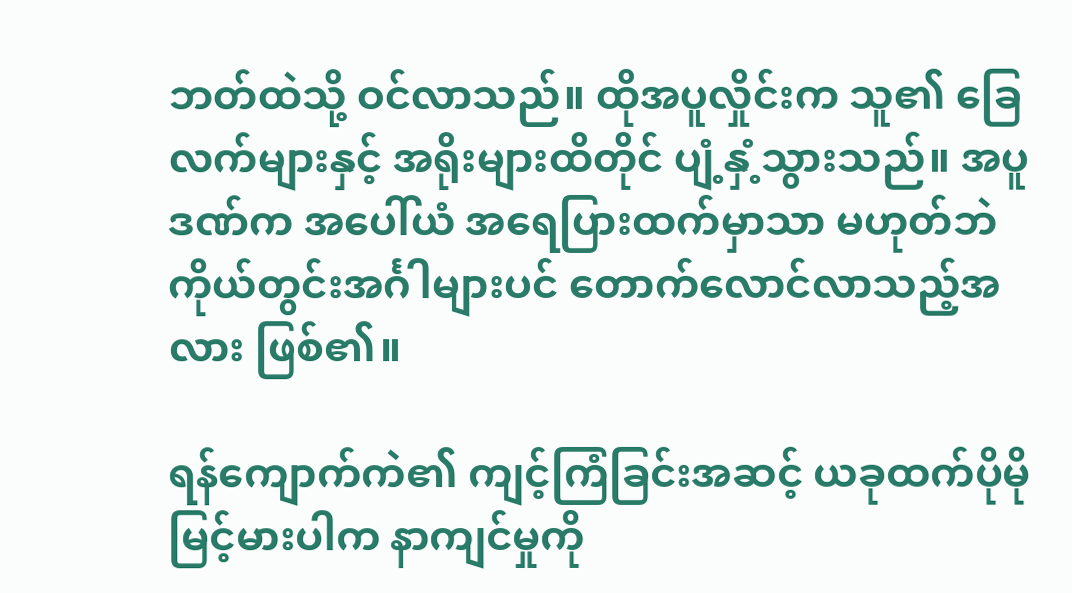ဘတ်ထဲသို့ ဝင်လာသည်။ ထိုအပူလှိုင်းက သူ၏ ခြေလက်များနှင့် အရိုးများထိတိုင် ပျံ့နှံ့သွားသည်။ အပူဒဏ်က အပေါ်ယံ အရေပြားထက်မှာသာ မဟုတ်ဘဲ ကိုယ်တွင်းအင်္ဂါများပင် တောက်လောင်လာသည့်အလား ဖြစ်၏။

ရန်ကျောက်ကဲ၏ ကျင့်ကြံခြင်းအဆင့် ယခုထက်ပိုမိုမြင့်မားပါက နာကျင်မှုကို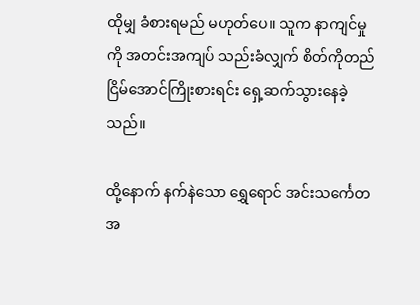ထိုမျှ ခံစားရမည် မဟုတ်ပေ။ သူက နာကျင်မှုကို အတင်းအကျပ် သည်းခံလျှက် စိတ်ကိုတည်ငြိမ်အောင်ကြိုးစားရင်း ရှေ့ဆက်သွားနေခဲ့သည်။

ထို့နောက် နက်နဲသော ရွှေရောင် အင်းသင်္ကေတအ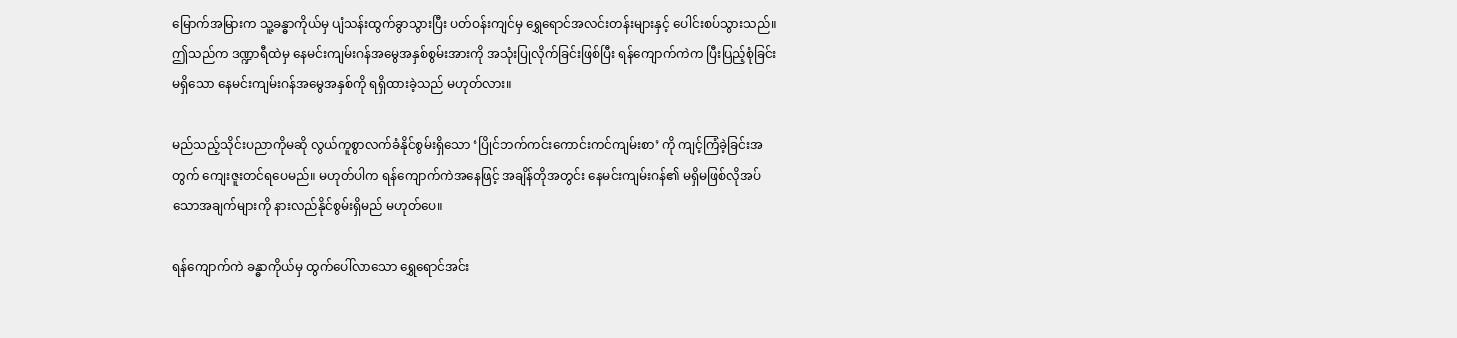မြောက်အမြားက သူ့ခန္ဓာကိုယ်မှ ပျံသန်းထွက်ခွာသွားပြီး ပတ်ဝန်းကျင်မှ ရွှေရောင်အလင်းတန်းများနှင့် ပေါင်းစပ်သွားသည်။ ဤသည်က ဒဏ္ဍာရီထဲမှ နေမင်းကျမ်းဂန်အမွေအနှစ်စွမ်းအားကို အသုံးပြုလိုက်ခြင်းဖြစ်ပြီး ရန်ကျောက်ကဲက ပြီးပြည့်စုံခြင်းမရှိသော နေမင်းကျမ်းဂန်အမွေအနှစ်ကို ရရှိထားခဲ့သည် မဟုတ်လား။

မည်သည့်သိုင်းပညာကိုမဆို လွယ်ကူစွာလက်ခံနိုင်စွမ်းရှိသော ‘ပြိုင်ဘက်ကင်းကောင်းကင်ကျမ်းစာ’ ကို ကျင့်ကြံခဲ့ခြင်းအတွက် ကျေးဇူးတင်ရပေမည်။ မဟုတ်ပါက ရန်ကျောက်ကဲအနေဖြင့် အချိန်တိုအတွင်း နေမင်းကျမ်းဂန်၏ မရှိမဖြစ်လိုအပ်သောအချက်များကို နားလည်နိုင်စွမ်းရှိမည် မဟုတ်ပေ။

ရန်ကျောက်ကဲ ခန္ဓာကိုယ်မှ ထွက်ပေါ်လာသော ရွှေရောင်အင်း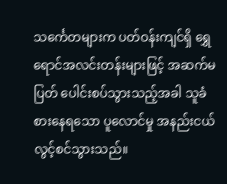သင်္ကေတများက ပတ်ဝန်းကျင်ရှိ ရွှေရောင်အလင်းတန်းများဖြင့် အဆက်မပြတ် ပေါင်းစပ်သွားသည့်အခါ သူခံစားနေရသော ပူလောင်မှု အနည်းငယ် လွင့်စင်သွားသည်။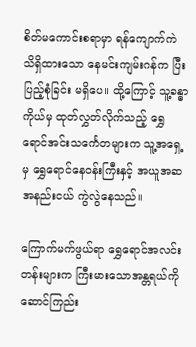စိတ်မကောင်းစရာမှာ ရန်ကျောက်ကဲ သိရှိထားသော နေမင်းကျမ်းဂန်က ပြီးပြည့်စုံခြင်း မရှိပေ။ ထို့ကြောင့် သူ့ခန္ဓာကိုယ်မှ ထုတ်လွှတ်လိုက်သည့် ရွှေရောင်အင်းသင်္ကေတများက သူ့အရှေ့မှ ရွှေရောင်နေဝန်းကြီးနှင့် အယူအဆ အနည်းငယ် ကွဲလွဲနေသည်။

ကြောက်မက်ဖွယ်ရာ ရွှေရောင်အလင်းတန်းများက ကြီးမားသောအန္တရယ်ကို ဆောင်ကြည်း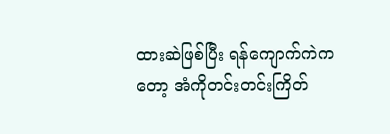ထားဆဲဖြစ်ပြီး ရန်ကျောက်ကဲကတော့ အံကိုတင်းတင်းကြိတ်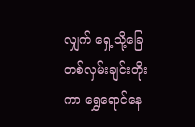လျှက် ရှေ့သို့ခြေတစ်လှမ်းချင်းတိုးကာ ရွှေရောင်နေ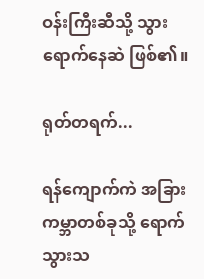ဝန်းကြီးဆီသို့ သွားရောက်နေဆဲ ဖြစ်၏။

ရုတ်တရက်...

ရန်ကျောက်ကဲ အခြားကမ္ဘာတစ်ခုသို့ ရောက်သွားသ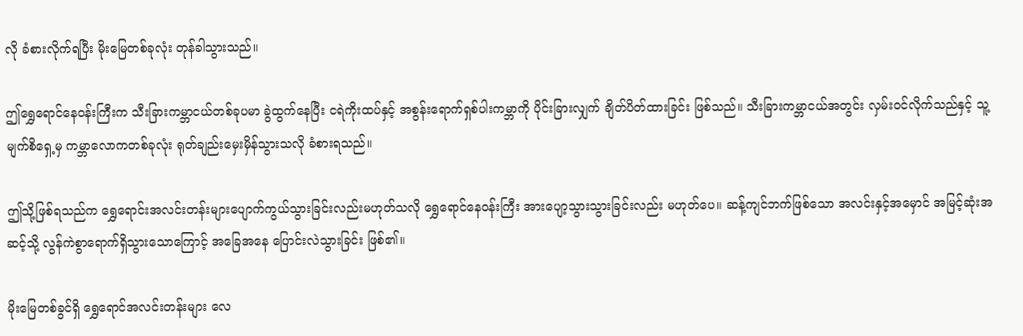လို ခံစားလိုက်ရပြီး မိုးမြေတစ်ခုလုံး တုန်ခါသွားသည်။

ဤရွှေရောင်နေဝန်းကြီးက သီးခြားကမ္ဘာငယ်တစ်ခုပမာ ခွဲထွက်နေပြီး ငရဲကိုးထပ်နှင့် အစွန်းရောက်ရှစ်ပါးကမ္ဘာကို ပိုင်းခြားလျှက် ချိတ်ပိတ်ထားခြင်း ဖြစ်သည်။ သီးခြားကမ္ဘာငယ်အတွင်း လှမ်းဝင်လိုက်သည်နှင့် သူ့မျက်စိရှေ့မှ ကမ္ဘာလောကတစ်ခုလုံး ရုတ်ချည်းမှေးမှိန်သွားသလို ခံစားရသည်။

ဤသို့ဖြစ်ရသည်က ရွှေရောင်းအလင်းတန်းများပျောက်ကွယ်သွားခြင်းလည်းမဟုတ်သလို ရွှေရောင်နေဝန်းကြီး အားပျော့သွားသွားခြင်းလည်း မဟုတ်ပေ။ ဆန့်ကျင်ဘက်ဖြစ်သော အလင်းနှင့်အမှောင် အမြင့်ဆုံးအဆင့်သို့ လွန်ကဲစွာရောက်ရှိသွားသောကြောင့် အခြေအနေ ပြောင်းလဲသွားခြင်း ဖြစ်၏။

မိုးမြေတစ်ခွင်ရှိ ရွှေရောင်အလင်းတန်းများ လေ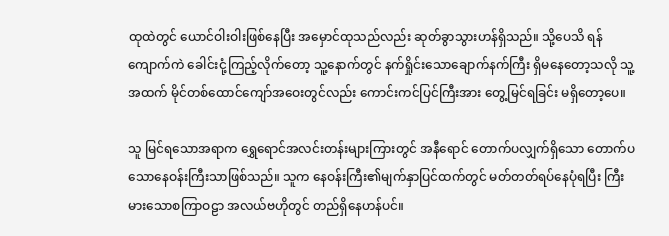ထုထဲတွင် ယောင်ဝါးဝါးဖြစ်နေပြီး အမှောင်ထုသည်လည်း ဆုတ်ခွာသွားဟန်ရှိသည်။ သို့ပေသိ ရန်ကျောက်ကဲ ခေါင်းငုံ့ကြည့်လိုက်တော့ သူ့နောက်တွင် နက်ရှိုင်းသောချောက်နက်ကြီး ရှိမနေတော့သလို သူ့အထက် မိုင်တစ်ထောင်ကျော်အဝေးတွင်လည်း ကောင်းကင်ပြင်ကြီးအား တွေ့မြင်ရခြင်း မရှိတော့ပေ။

သူ မြင်ရသောအရာက ရွှေရောင်အလင်းတန်းများကြားတွင် အနီရောင် တောက်ပလျှက်ရှိသော တောက်ပသောနေဝန်းကြီးသာဖြစ်သည်။ သူက နေဝန်းကြီး၏မျက်နှာပြင်ထက်တွင် မတ်တတ်ရပ်နေပုံရပြီး ကြီးမားသောစကြာဝဠာ အလယ်ဗဟိုတွင် တည်ရှိနေဟန်ပင်။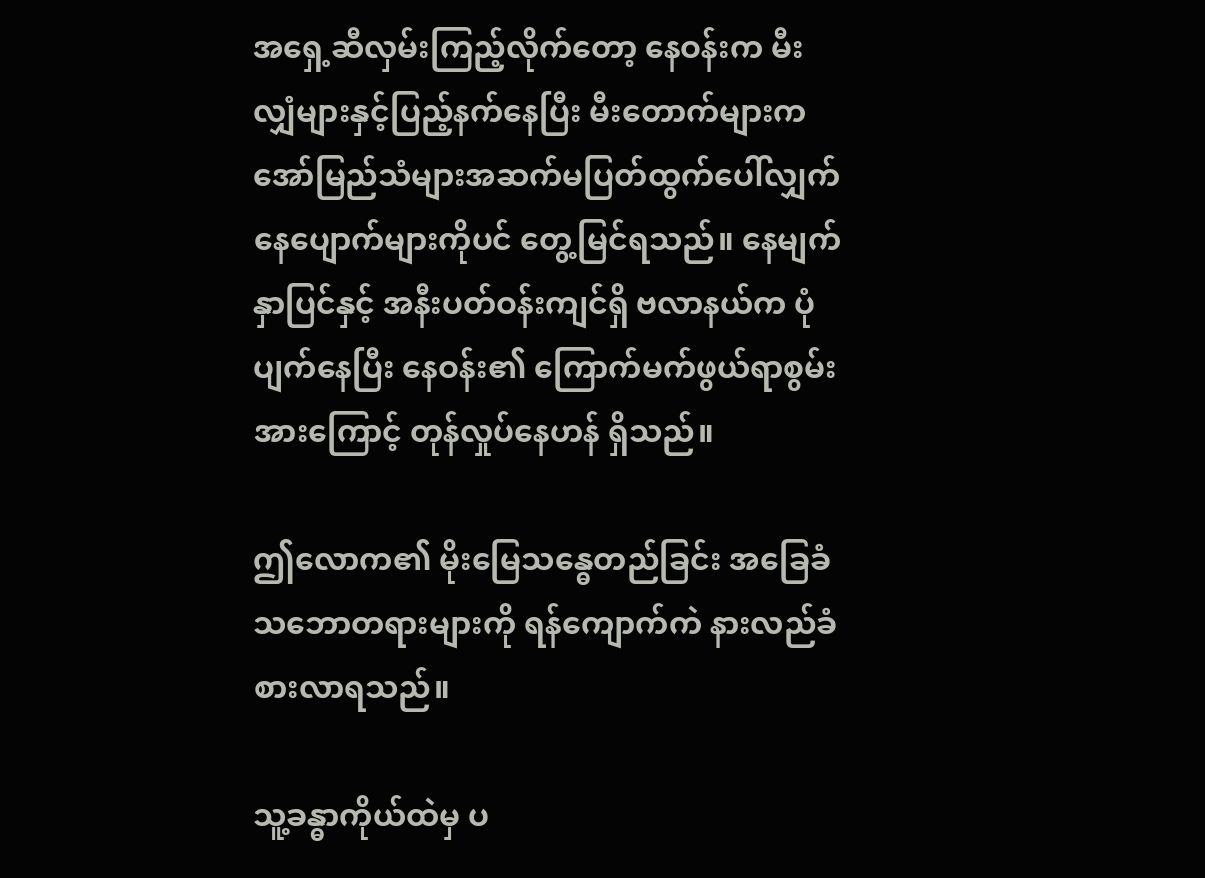အရှေ့ဆီလှမ်းကြည့်လိုက်တော့ နေဝန်းက မီးလျှံများနှင့်ပြည့်နက်နေပြီး မီးတောက်များက အော်မြည်သံများအဆက်မပြတ်ထွက်ပေါ်လျှက် နေပျောက်များကိုပင် တွေ့မြင်ရသည်။ နေမျက်နှာပြင်နှင့် အနီးပတ်ဝန်းကျင်ရှိ ဗလာနယ်က ပုံပျက်နေပြီး နေဝန်း၏ ကြောက်မက်ဖွယ်ရာစွမ်းအားကြောင့် တုန်လှုပ်နေဟန် ရှိသည်။

ဤလောက၏ မိုးမြေသ‌န္ဓေတည်ခြင်း အခြေခံသဘောတရားများကို ရန်ကျောက်ကဲ နားလည်ခံစားလာရသည်။

သူ့ခန္ဓာကိုယ်ထဲမှ ပ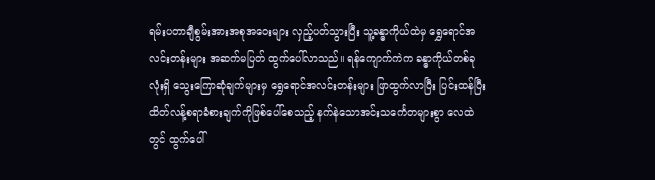ရမ်းပတာချီစွမ်းအားအစုအဝေးများ လှည့်ပတ်သွားပြီး သူ့ခန္ဓာကိုယ်ထဲမှ ရွှေရောင်အလင်းတန်းများ အဆက်မပြတ် ထွက်ပေါ်လာသည်။ ရန်ကျောက်ကဲက ခန္ဓာကိုယ်တစ်ခုလုံးရှိ သွေးကြောဆုံချက်များမှ ရွှေရောင်အလင်းတန်းများ ဖြာထွက်လာပြီး ပြင်းထန်ပြီး ထိတ်လန့်စရာခံစားချက်ကိုဖြစ်ပေါ်စေသည့် နက်နဲသောအင်းသင်္ကေတများစွာ လေထဲတွင် ထွက်ပေါ်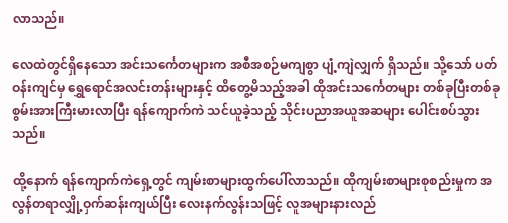လာသည်။

လေထဲတွင်ရှိနေသော အင်းသင်္ကေတများက အစီအစဉ်မကျစွာ ပျံ့ကျဲလျှက် ရှိသည်။ သို့သော် ပတ်ဝန်းကျင်မှ ရွှေရောင်အလင်းတန်းများနှင့် ထိတွေ့မိသည့်အခါ ထိုအင်းသင်္ကေတများ တစ်ခုပြီးတစ်ခု စွမ်းအားကြီးမားလာပြီး ရန်ကျောက်ကဲ သင်ယူခဲ့သည့် သိုင်းပညာအယူအဆများ ပေါင်းစပ်သွားသည်။

ထို့နောက် ရန်ကျောက်ကဲရှေ့တွင် ကျမ်းစာများထွက်ပေါ်လာသည်။ ထိုကျမ်းစာများစုစည်းမှုက အလွန်တရာလျှို့ဝှက်ဆန်းကျယ်ပြီး ‌လေးနက်လွန်းသဖြင့် လူအများနားလည်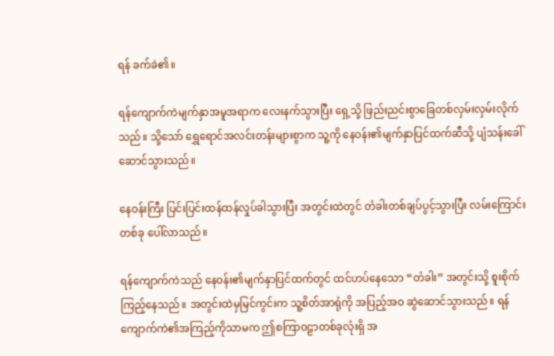ရန် ခက်ခဲ၏။

ရန်ကျောက်ကဲမျက်နှာအမူအရာက လေးနက်သွားပြီး ရှေ့သို့ ဖြည်းညင်းစွာခြေတစ်လှမ်းလှမ်းလိုက်သည်။ သို့သော် ရွှေ‌ရောင်အလင်းတန်းများစွာက သူ့ကို နေဝန်း၏မျက်နှာပြင်ထက်ဆီသို့ ပျံသန်းခေါ်ဆောင်သွားသည်။

နေဝန်းကြီး ပြင်းပြင်းထန်ထန်လှုပ်ခါသွားပြီး အတွင်းထဲတွင် တံခါးတစ်ချပ်ပွင့်သွားပြီး လမ်းကြောင်းတစ်ခု ပေါ်လာသည်။

ရန်ကျောက်ကဲသည် နေဝန်း၏မျက်နှာပြင်ထက်တွင် ထင်ဟပ်နေသော “တံခါး” အတွင်းသို့ စူးစိုက်ကြည့်နေသည်။ အတွင်းထဲမှမြင်ကွင်းက သူ့စိတ်အာရုံကို အပြည့်အဝ ဆွဲဆောင်သွားသည်။ ရန်ကျောက်ကဲ၏အကြည့်ကိုသာမက ဤစကြာဝဠာတစ်ခုလုံးရှိ အ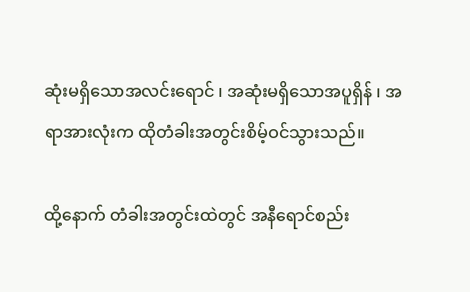ဆုံးမရှိသောအလင်းရောင် ၊ အဆုံးမရှိသောအပူရှိန် ၊ အရာအားလုံးက ထိုတံခါးအတွင်းစိမ့်ဝင်သွားသည်။

ထို့နောက် တံခါးအတွင်းထဲတွင် အနီရောင်စည်း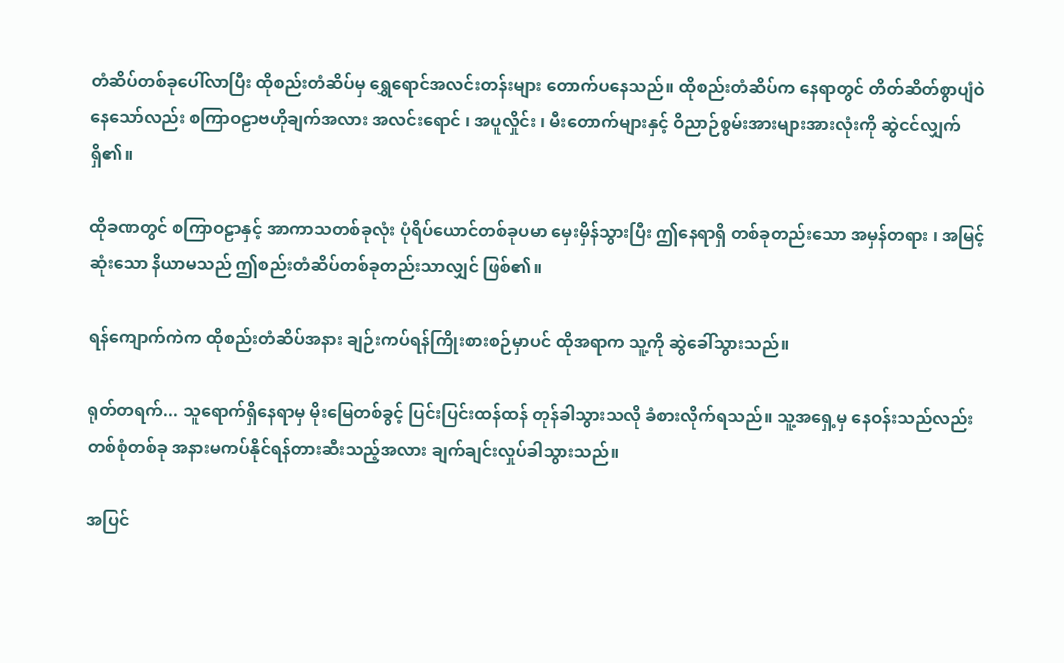တံဆိပ်တစ်ခုပေါ်လာပြီး ထိုစည်းတံဆိပ်မှ ရွှေ‌ရောင်အလင်းတန်းများ တောက်ပနေသည်။ ထိုစည်းတံဆိပ်က နေရာတွင် တိတ်ဆိတ်စွာပျံဝဲနေသော်လည်း စကြာဝဠာဗဟိုချက်အလား အလင်းရောင် ၊ အပူလှိုင်း ၊ မီးတောက်များနှင့် ဝိညာဉ်စွမ်းအားများအားလုံးကို ဆွဲငင်လျှက်ရှိ၏။

ထိုခဏတွင် စကြာဝဠာနှင့် အာကာသတစ်ခုလုံး ပုံရိပ်ယောင်တစ်ခုပမာ မှေးမှိန်သွားပြီး ဤနေရာရှိ တစ်ခုတည်းသော အမှန်တရား ၊ အမြင့်ဆုံးသော နိယာမသည် ဤစည်းတံဆိပ်တစ်ခုတည်းသာလျှင် ဖြစ်၏။

ရန်ကျောက်ကဲက ထိုစည်းတံဆိပ်အနား ချဉ်းကပ်ရန်ကြိုးစားစဉ်မှာပင် ထိုအရာက သူ့ကို ဆွဲခေါ်သွားသည်။

ရုတ်တရက်... သူရောက်ရှိနေရာမှ မိုးမြေတစ်ခွင့် ပြင်းပြင်းထန်ထန် တုန်ခါသွားသလို ခံစားလိုက်ရသည်။ သူ့အရှေ့မှ နေဝန်းသည်လည်း တစ်စုံတစ်ခု အနားမကပ်နိုင်ရန်တားဆီးသည့်အလား ချက်ချင်းလှုပ်ခါသွားသည်။

အပြင်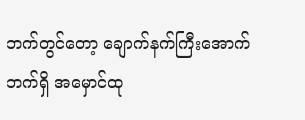ဘက်တွင်တော့ ချောက်နက်ကြီးအောက်ဘက်ရှိ အမှောင်ထု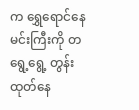က ရွှေရောင်နေမင်းကြီးကို တရွေ့ရွေ့ တွန်းထုတ်နေ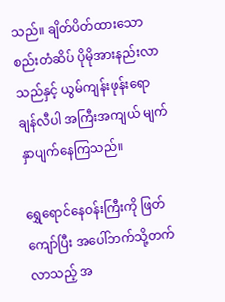သည်။ ချိတ်ပိတ်ထားသောစည်းတံဆိပ် ပိုမိုအားနည်းလာသည်နှင့် ယွမ်ကျန်းဖုန်းရော ချန်လီပါ အကြီးအကျယ် မျက်နှာပျက်နေကြသည်။

ရွှေရောင်နေဝန်းကြီးကို ဖြတ်ကျော်ပြီး အပေါ်ဘက်သို့တက်လာသည့် အ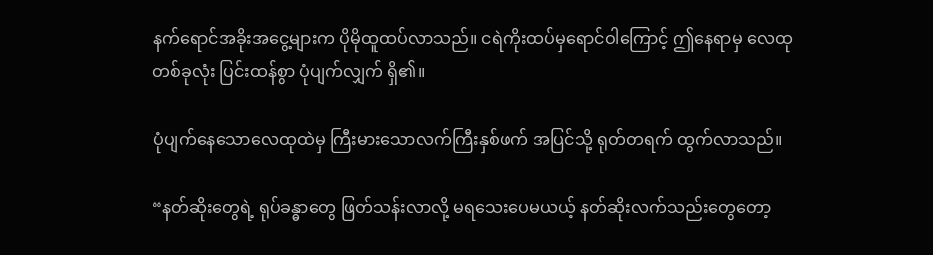နက်ရောင်အခိုးအငွေ့များက ပိုမိုထူထပ်လာသည်။ ငရဲကိုးထပ်မှရောင်ဝါကြောင့် ဤနေရာမှ လေထုတစ်ခုလုံး ပြင်းထန်စွာ ပုံပျက်လျှက် ရှိ၏။

ပုံပျက်နေသောလေထုထဲမှ ကြီးမားသောလက်ကြီးနှစ်ဖက် အပြင်သို့ ရုတ်တရက် ထွက်လာသည်။

“နတ်ဆိုးတွေရဲ့ ရုပ်ခန္ဓာတွေ ဖြတ်သန်းလာလို့ မရသေးပေမယယ့် နတ်ဆိုးလက်သည်းတွေတော့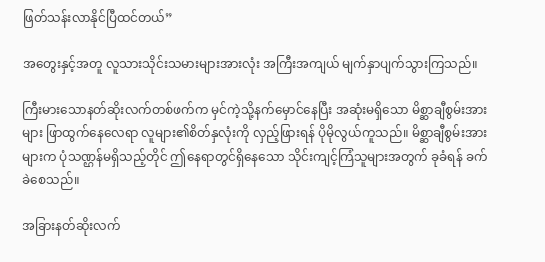ဖြတ်သန်းလာနိုင်ပြီထင်တယ်”

အတွေးနှင့်အတူ လူသားသိုင်းသမားများအားလုံး အကြီးအကျယ် မျက်နှာပျက်သွားကြသည်။

ကြီးမားသောနတ်ဆိုးလက်တစ်ဖက်က မှင်ကဲ့သို့နက်မှောင်နေပြီး အဆုံးမရှိသော မိစ္ဆာချီစွမ်းအားများ ဖြာထွက်နေလေရာ လူများ၏စိတ်နှလုံးကို လှည့်ဖြားရန် ပိုမိုလွယ်ကူသည်။ မိစ္ဆာချီစွမ်းအားများက ပုံသဏ္ဌန်မရှိသည့်တိုင် ဤနေရာတွင်ရှိနေသော သိုင်းကျင့်ကြံသူများအတွက် ခုခံရန် ခက်ခဲစေသည်။

အခြားနတ်ဆိုးလက်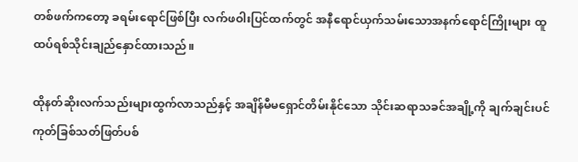တစ်ဖက်ကတော့ ခရမ်းရောင်ဖြစ်ပြီး လက်ဖဝါးပြင်ထက်တွင် အနီရောင်ယှက်သမ်းသောအနက်ရောင်ကြိုးများ ထူထပ်ရစ်သိုင်းချည်နှောင်ထားသည်။

ထိုနတ်ဆိုးလက်သည်းများထွက်လာသည်နှင့် အချိန်မီမရှောင်တိမ်းနိုင်သော သိုင်းဆရာသခင်အချို့ကို ချက်ချင်းပင် ကုတ်ခြစ်သတ်ဖြတ်ပစ်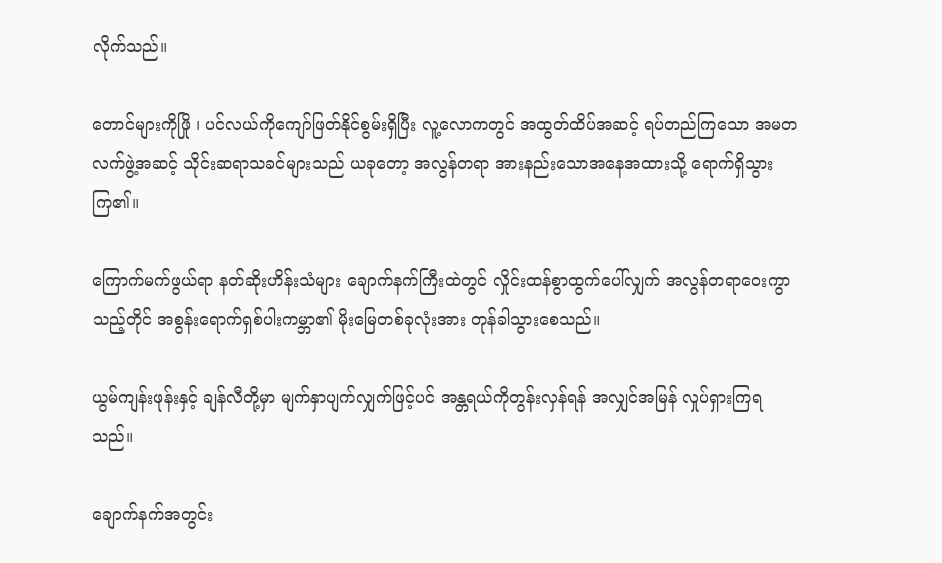လိုက်သည်။

တောင်များကိုဖြို ၊ ပင်လယ်ကိုကျော်ဖြတ်နိုင်စွမ်းရှိပြီး လူ့လောကတွင် အထွတ်ထိပ်အဆင့် ရပ်တည်ကြသော အမတလက်ဖွဲ့အဆင့် သိုင်းဆရာသခင်များသည် ယခုတော့ အလွန်တရာ အားနည်းသောအနေအထားသို့ ရောက်ရှိသွားကြ၏။

ကြောက်မက်ဖွယ်ရာ နတ်ဆိုးဟိန်းသံများ ချောက်နက်ကြီးထဲတွင် လှိုင်းထန်စွာထွက်ပေါ်လျှက် အလွန်တရာဝေးကွာသည့်တိုင် အစွန်းရောက်ရှစ်ပါးကမ္ဘာ၏ မိုးမြေတစ်ခုလုံးအား တုန်ခါသွားစေသည်။

ယွမ်ကျန်းဖုန်းနှင့် ချန်လီတို့မှာ မျက်နှာပျက်လျှက်ဖြင့်ပင် အန္တရယ်ကိုတွန်းလှန်ရန် အလျှင်အမြန် လှုပ်ရှားကြရသည်။

ချောက်နက်အတွင်း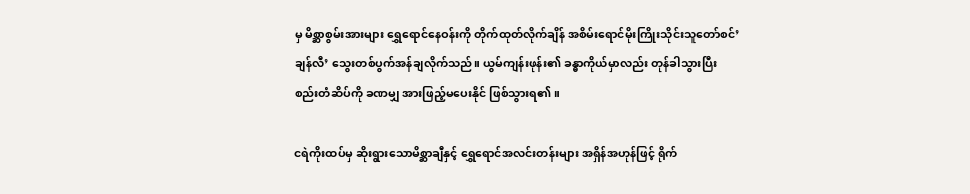မှ မိစ္ဆာစွမ်းအားများ ရွှေရောင်နေဝန်းကို တိုက်ထုတ်လိုက်ချိန် အစိမ်းရောင်မိုးကြိုးသိုင်းသူတော်စင်’ချန်လီ’ သွေးတစ်ပွက်အန်ချလိုက်သည်။ ယွမ်ကျန်းဖုန်း၏ ခန္ဓာကိုယ်မှာလည်း တုန်ခါသွားပြီး စည်းတံဆိပ်ကို ခဏမျှ အားဖြည့်မပေးနိုင် ဖြစ်သွားရ၏။

ငရဲကိုးထပ်မှ ဆိုးရွားသောမိစ္ဆာချီနှင့် ရွှေရောင်အလင်းတန်းများ အရှိန်အဟုန်ဖြင့် ရိုက်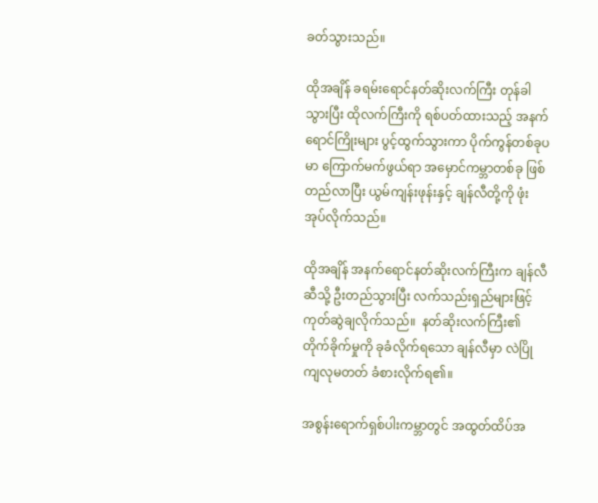ခတ်သွားသည်။

ထိုအချိန် ခရမ်းရောင်နတ်ဆိုးလက်ကြီး တုန်ခါသွားပြီး ထိုလက်ကြီးကို ရစ်ပတ်ထားသည့် အနက်ရောင်ကြိုးများ ပွင့်ထွက်သွားကာ ပိုက်ကွန်တစ်ခုပမာ ကြောက်မက်ဖွယ်ရာ အမှောင်ကမ္ဘာတစ်ခု ဖြစ်တည်လာပြီး ယွမ်ကျန်းဖုန်းနှင့် ချန်လီတို့ကို ဖုံးအုပ်လိုက်သည်။

ထိုအချိန် အနက်ရောင်နတ်ဆိုးလက်ကြီးက ချန်လီဆီသို့ ဦးတည်သွားပြီး လက်သည်းရှည်များဖြင့် ကုတ်ဆွဲချလိုက်သည်။  နတ်ဆိုးလက်ကြီး၏ တိုက်ခိုက်မှုကို ခုခံလိုက်ရသော ချန်လီမှာ လဲပြိုကျလုမတတ် ခံစားလိုက်ရ၏။

အစွန်းရောက်ရှစ်ပါးကမ္ဘာတွင် အထွတ်ထိပ်အ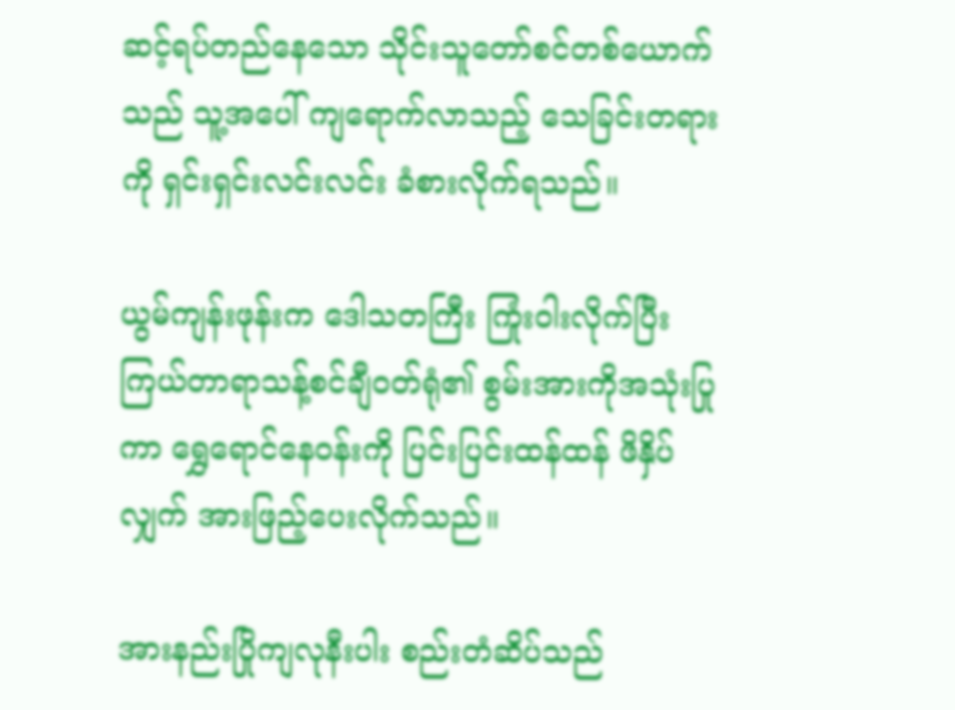ဆင့်ရပ်တည်နေသော သိုင်းသူတော်စင်တစ်ယောက်သည် သူ့အပေါ် ကျရောက်လာသည့် သေခြင်းတရားကို ရှင်းရှင်းလင်းလင်း ခံစားလိုက်ရသည်။

ယွမ်ကျန်းဖုန်းက ဒေါသတကြီး ကြုံးဝါးလိုက်ပြီး ကြယ်တာရာသန့်စင်ချီဝတ်ရုံ၏ စွမ်းအားကိုအသုံးပြုကာ ရွှေရောင်နေဝန်းကို ပြင်းပြင်းထန်ထန် ဖိနှိပ်လျှက် အားဖြည့်ပေးလိုက်သည်။

အားနည်းပြိုကျလုနီးပါး စည်းတံဆိပ်သည်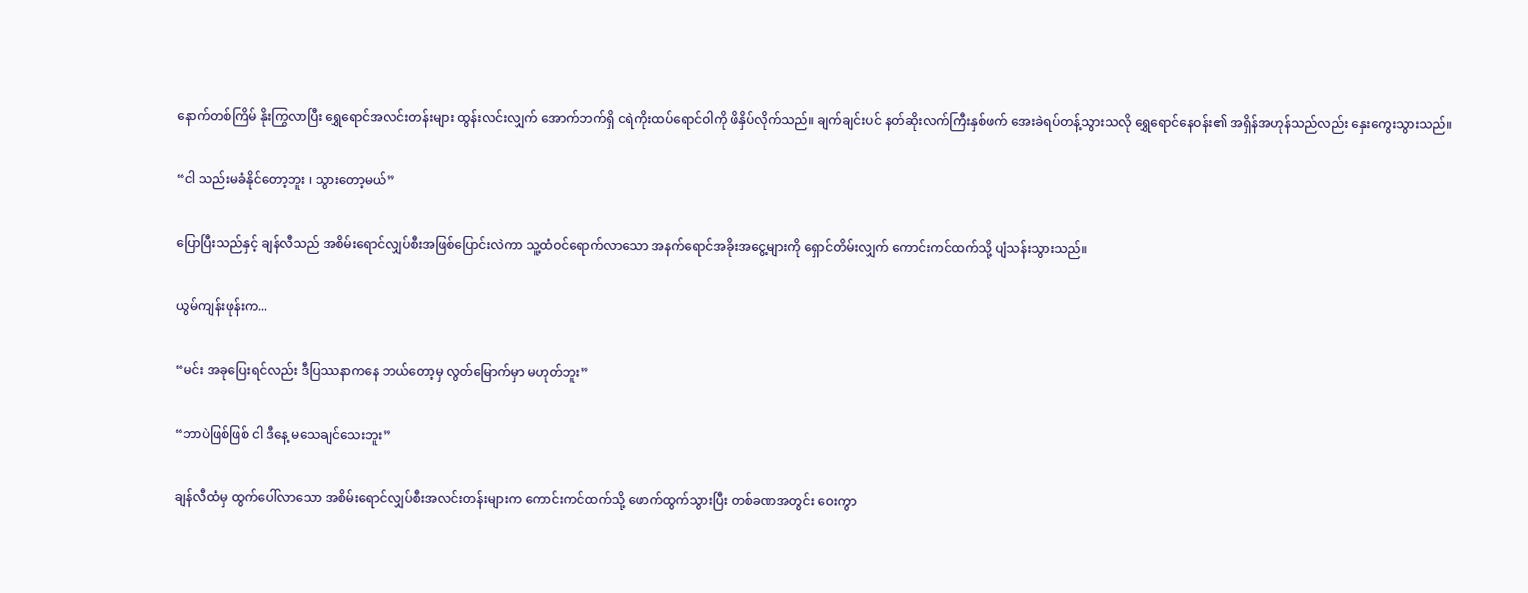နောက်တစ်ကြိမ် နိုးကြွလာပြီး ရွှေရောင်အလင်းတန်းများ ထွန်းလင်းလျှက် အောက်ဘက်ရှိ ငရဲကိုးထပ်ရောင်ဝါကို ဖိနှိပ်လိုက်သည်။ ချက်ချင်းပင် နတ်ဆိုးလက်ကြီးနှစ်ဖက် အေးခဲရပ်တန့်သွားသလို ရွှေရောင်နေဝန်း၏ အရှိန်အဟုန်သည်လည်း နှေးကွေးသွားသည်။

“ငါ သည်းမခံနိုင်တော့ဘူး ၊ သွားတော့မယ်”

ပြောပြီးသည်နှင့် ချန်လီသည် အစိမ်းရောင်လျှပ်စီးအဖြစ်ပြောင်းလဲကာ သူ့ထံဝင်ရောက်လာသော အနက်ရောင်အခိုးအငွေ့များကို ရှောင်တိမ်းလျှက် ကောင်းကင်ထက်သို့ ပျံသန်းသွားသည်။

ယွမ်ကျန်းဖုန်းက...

“မင်း အခုပြေးရင်လည်း ဒီပြဿနာကနေ ဘယ်တော့မှ လွတ်မြောက်မှာ မဟုတ်ဘူး”

“ဘာပဲဖြစ်ဖြစ် ငါ ဒီနေ့ မသေချင်သေးဘူး”

ချန်လီထံမှ ထွက်ပေါ်လာသော အစိမ်းရောင်လျှပ်စီးအလင်းတန်းများက ကောင်းကင်ထက်သို့ ဖောက်ထွက်သွားပြီး တစ်ခဏအတွင်း ဝေးကွာ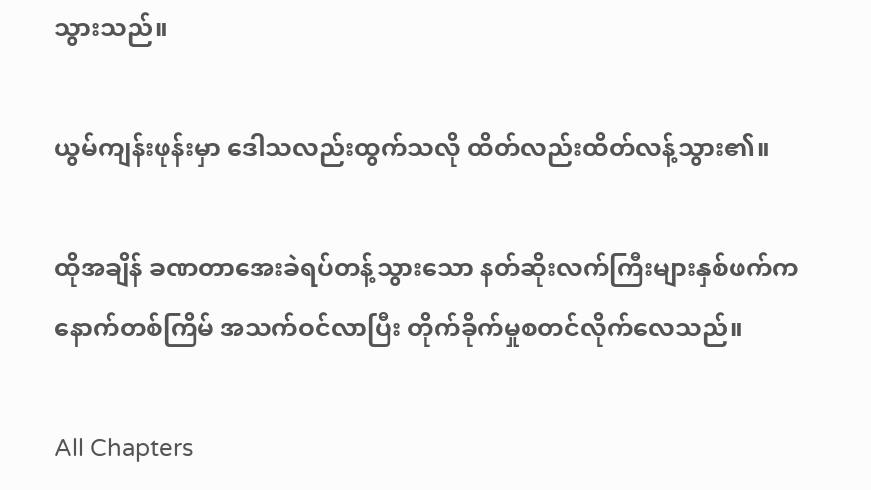သွားသည်။

ယွမ်ကျန်းဖုန်းမှာ ဒေါသလည်းထွက်သလို ထိတ်လည်းထိတ်လန့်သွား၏။

ထိုအချိန် ခဏတာအေးခဲရပ်တန့်သွားသော နတ်ဆိုးလက်ကြီးများနှစ်ဖက်က နောက်တစ်ကြိမ် အသက်ဝင်လာပြီး တိုက်ခိုက်မှုစတင်လိုက်လေသည်။

All Chapters